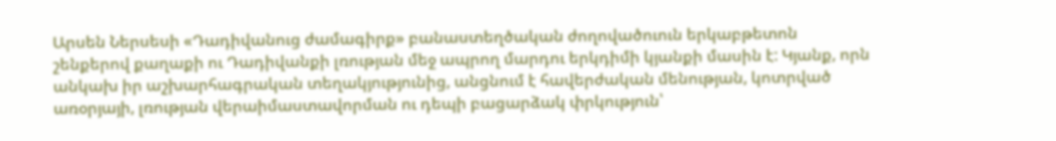Արսեն Ներսեսի «Դադիվանուց ժամագիրք» բանաստեղծական ժողովածուուն երկաբթետոն շենքերով քաղաքի ու Դադիվանքի լռության մեջ ապրող մարդու երկդիմի կյանքի մասին է: Կյանք, որն անկախ իր աշխարհագրական տեղակյությունից, անցնում է հավերժական մենության, կոտրված առօրյայի, լռության վերաիմաստավորման ու դեպի բացարձակ փրկություն՝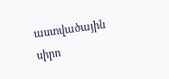աստվածային սիրո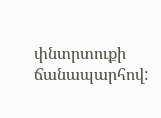փնտրտուքի ճանապարհով: